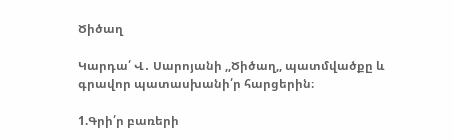Ծիծաղ

Կարդա՛ Վ․ Սարոյանի ,,Ծիծաղ,, պատմվածքը և գրավոր պատասխանի՛ր հարցերին։

1.Գրի՛ր բառերի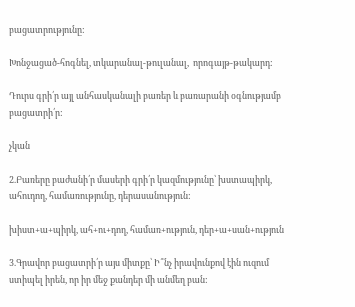բացատրությունը:

Խոնջացած-հոգնել, տկարանալ-թուլանալ,  որոգայթ-թակարդ:

Դուրս գրի՛ր այլ անհասկանալի բառեր և բառարանի օգնությամբ բացատրի՛ր:

չկան

2.Բառերը բաժանի՛ր մասերի գրի՛ր կազմությունը՝ խստապիրկ, ահուդող, համառությունը, դերասանություն:

խիստ+ա+պիրկ, ահ+ու+դող, համառ+ություն, դեր+ա+սան+ություն

3.Գրավոր բացատրի՛ր այս միտքը՝ Ի՞նչ իրավունքով էին ուզում ստիպել իրեն, որ իր մեջ քանդեր մի անմեղ բան: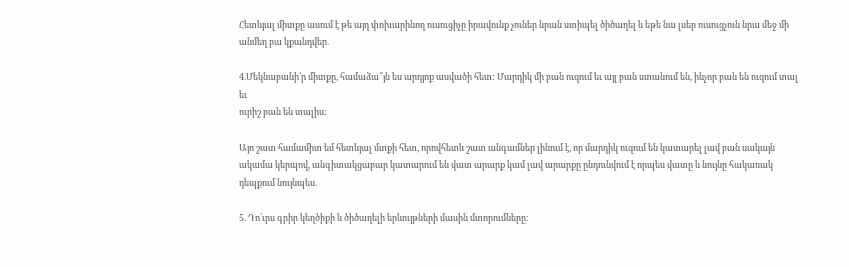Հետևյալ միտքը ասում է թե այդ փոխարինող ուսուցիչը իրավունք չուներ նրան ստիպել ծիծաղել և եթե նա լսեր ուսուցչուն նրա մեջ մի անմեղ բա կքանդվեր.

4.Մեկնաբանի՛ր միտքը, համաձա՞յն ես արդյոք ասվածի հետ: Մարդիկ մի բան ուզում եւ այլ բան ստանում են, ինչոր բան են ուզում տալ եւ
ուրիշ բան են տալիս:

Այո շատ համամիտ եմ հետևյալ մտքի հետ, որովհետև շատ անգամներ լինում է, որ մարդիկ ուզում են կատարել լավ բան սակայն ակամա կերպով, անգիտակցաբար կատարում են վատ արարք կամ լավ արարքը ընդունվում է որպես վատը և նույնը հակառակ դեպքում նույնպես.

5. Դո՛ւրս գրիր կեղծիքի և ծիծաղելի երևույթների մասին մտորումները։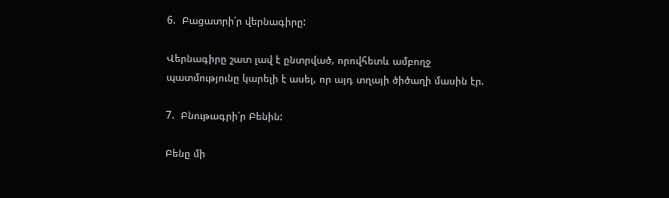6.  Բացատրի՛ր վերնագիրը:

Վերնագիրը շատ լավ է ընտրված, որովհետև ամբողջ պատմությունը կարելի է ասել, որ այդ տղայի ծիծաղի մասին էր.

7.  Բնութագրի՛ր Բենին:

Բենը մի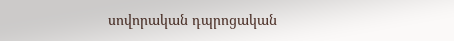սովորական դպրոցական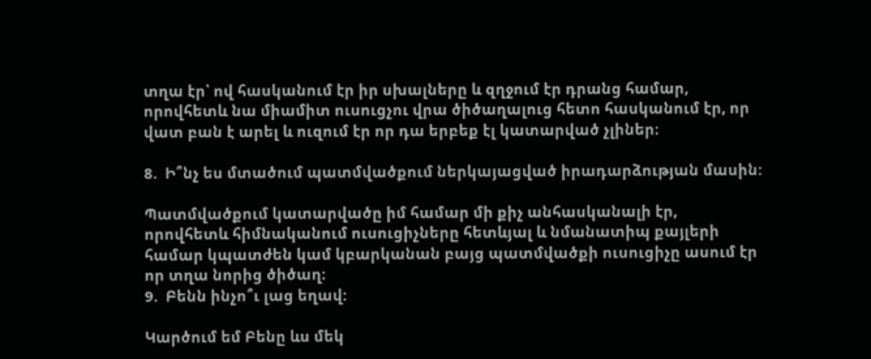տղա էր՝ ով հասկանում էր իր սխալները և զղջում էր դրանց համար, որովհետև նա միամիտ ուսուցչու վրա ծիծաղալուց հետո հասկանում էր, որ վատ բան է արել և ուզում էր որ դա երբեք էլ կատարված չլիներ։

8.  Ի՞նչ ես մտածում պատմվածքում ներկայացված իրադարձության մասին:

Պատմվածքում կատարվածը իմ համար մի քիչ անհասկանալի էր, որովհետև հիմնականում ուսուցիչները հետևյալ և նմանատիպ քայլերի համար կպատժեն կամ կբարկանան բայց պատմվածքի ուսուցիչը ասում էր որ տղա նորից ծիծաղ։
9.  Բենն ինչո՞ւ լաց եղավ:

Կարծում եմ Բենը ևս մեկ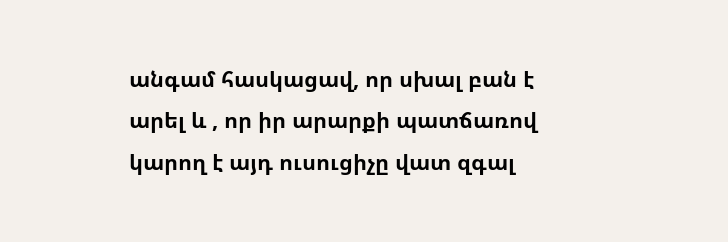անգամ հասկացավ, որ սխալ բան է արել և , որ իր արարքի պատճառով կարող է այդ ուսուցիչը վատ զգալ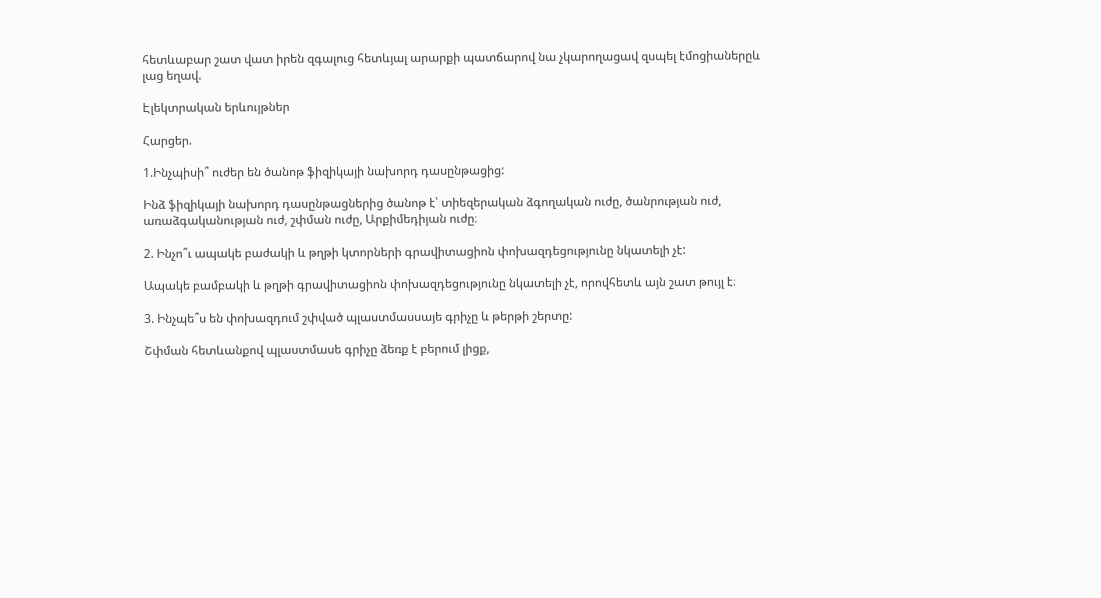հետևաբար շատ վատ իրեն զգալուց հետևյալ արարքի պատճարով նա չկարողացավ զսպել էմոցիաներըև լաց եղավ.

Էլեկտրական երևույթներ

Հարցեր.

1.Ինչպիսի՞ ուժեր են ծանոթ ֆիզիկայի նախորդ դասընթացից:

Ինձ ֆիզիկայի նախորդ դասընթացներից ծանոթ է՝ տիեզերական ձգողական ուժը, ծանրության ուժ, առաձգականության ուժ, շփման ուժը, Արքիմեդիյան ուժը։

2. Ինչո՞ւ ապակե բաժակի և թղթի կտորների գրավիտացիոն փոխազդեցությունը նկատելի չէ:

Ապակե բամբակի և թղթի գրավիտացիոն փոխազդեցությունը նկատելի չէ, որովհետև այն շատ թույլ է։

3. Ինչպե՞ս են փոխազդում շփված պլաստմասսայե գրիչը և թերթի շերտը:

Շփման հետևանքով պլաստմասե գրիչը ձեռք է բերում լիցք,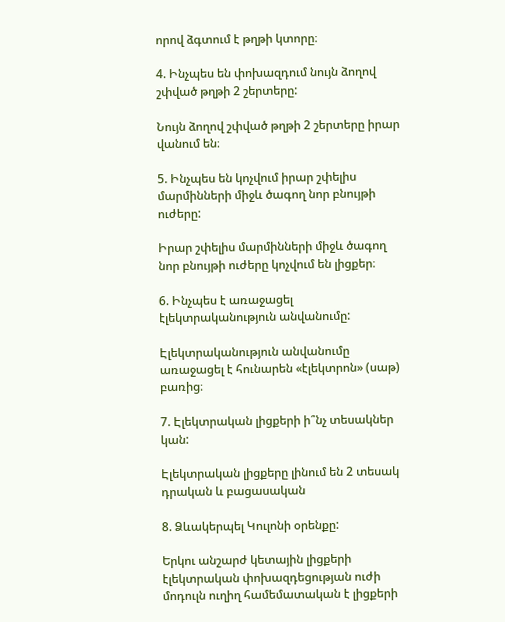որով ձգտում է թղթի կտորը։

4. Ինչպես են փոխազդում նույն ձողով շփված թղթի 2 շերտերը:

Նույն ձողով շփված թղթի 2 շերտերը իրար վանում են։

5. Ինչպես են կոչվում իրար շփելիս մարմինների միջև ծագող նոր բնույթի ուժերը:

Իրար շփելիս մարմինների միջև ծագող նոր բնույթի ուժերը կոչվում են լիցքեր։

6. Ինչպես է առաջացել էլեկտրականություն անվանումը:

Էլեկտրականություն անվանումը առաջացել է հունարեն «էլեկտրոն» (սաթ) բառից։

7. Էլեկտրական լիցքերի ի՞նչ տեսակներ կան:

Էլեկտրական լիցքերը լինում են 2 տեսակ դրական և բացասական

8. Ձևակերպել Կուլոնի օրենքը:

Երկու անշարժ կետային լիցքերի էլեկտրական փոխազդեցության ուժի մոդուլն ուղիղ համեմատական է լիցքերի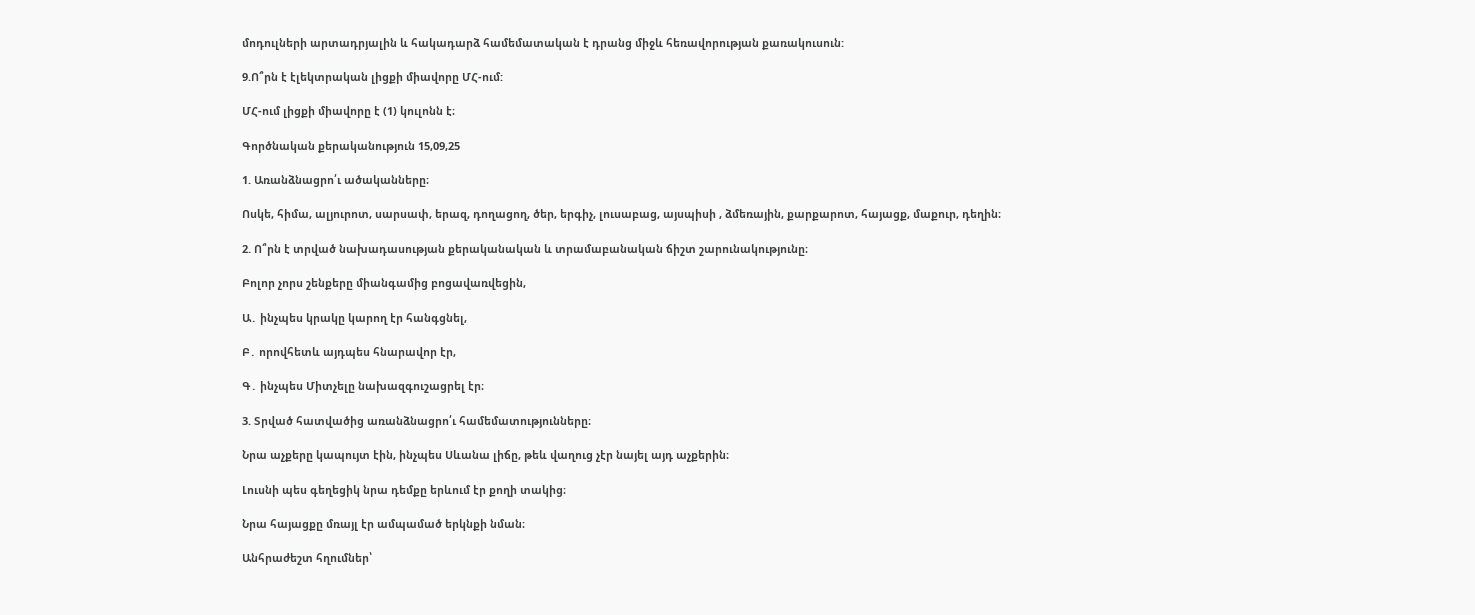մոդուլների արտադրյալին և հակադարձ համեմատական է դրանց միջև հեռավորության քառակուսուն:

9.Ո՞րն է էլեկտրական լիցքի միավորը ՄՀ-ում:

ՄՀ-ում լիցքի միավորը է (1) կուլոնն է։

Գործնական քերականություն 15,09,25

1. Առանձնացրո՛ւ ածականները։

Ոսկե, հիմա, ալյուրոտ, սարսափ, երազ, դողացող, ծեր, երգիչ, լուսաբաց, այսպիսի , ձմեռային, քարքարոտ, հայացք, մաքուր, դեղին։

2. Ո՞րն է տրված նախադասության քերականական և տրամաբանական ճիշտ շարունակությունը։

Բոլոր չորս շենքերը միանգամից բոցավառվեցին,

Ա․ ինչպես կրակը կարող էր հանգցնել,

Բ․ որովհետև այդպես հնարավոր էր,

Գ․ ինչպես Միտչելը նախազգուշացրել էր։

3. Տրված հատվածից առանձնացրո՛ւ համեմատությունները։

Նրա աչքերը կապույտ էին, ինչպես Սևանա լիճը, թեև վաղուց չէր նայել այդ աչքերին։

Լուսնի պես գեղեցիկ նրա դեմքը երևում էր քողի տակից։

Նրա հայացքը մռայլ էր ամպամած երկնքի նման։

Անհրաժեշտ հղումներ՝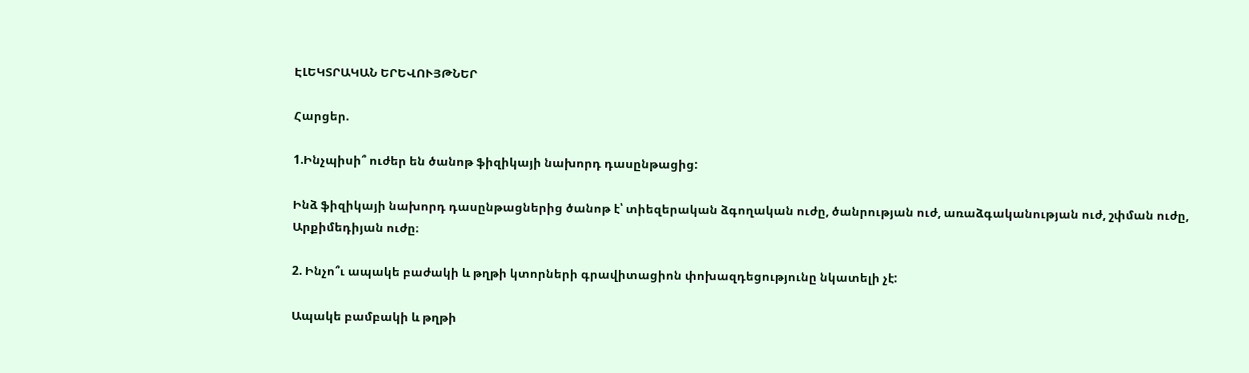ԷԼԵԿՏՐԱԿԱՆ ԵՐԵՎՈՒՅԹՆԵՐ

Հարցեր.

1.Ինչպիսի՞ ուժեր են ծանոթ ֆիզիկայի նախորդ դասընթացից:

Ինձ ֆիզիկայի նախորդ դասընթացներից ծանոթ է՝ տիեզերական ձգողական ուժը, ծանրության ուժ, առաձգականության ուժ, շփման ուժը, Արքիմեդիյան ուժը։

2. Ինչո՞ւ ապակե բաժակի և թղթի կտորների գրավիտացիոն փոխազդեցությունը նկատելի չէ:

Ապակե բամբակի և թղթի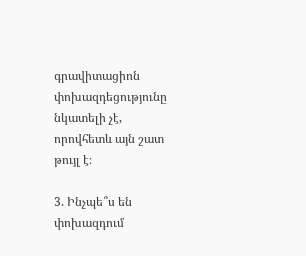գրավիտացիոն փոխազդեցությունը նկատելի չէ, որովհետև այն շատ թույլ է։

3. Ինչպե՞ս են փոխազդում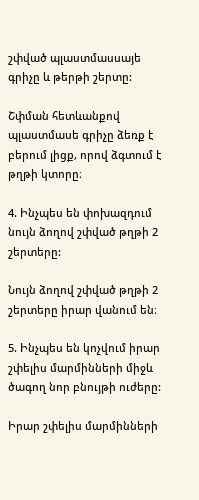շփված պլաստմասսայե գրիչը և թերթի շերտը:

Շփման հետևանքով պլաստմասե գրիչը ձեռք է բերում լիցք, որով ձգտում է թղթի կտորը։

4. Ինչպես են փոխազդում նույն ձողով շփված թղթի 2 շերտերը:

Նույն ձողով շփված թղթի 2 շերտերը իրար վանում են։

5. Ինչպես են կոչվում իրար շփելիս մարմինների միջև ծագող նոր բնույթի ուժերը:

Իրար շփելիս մարմինների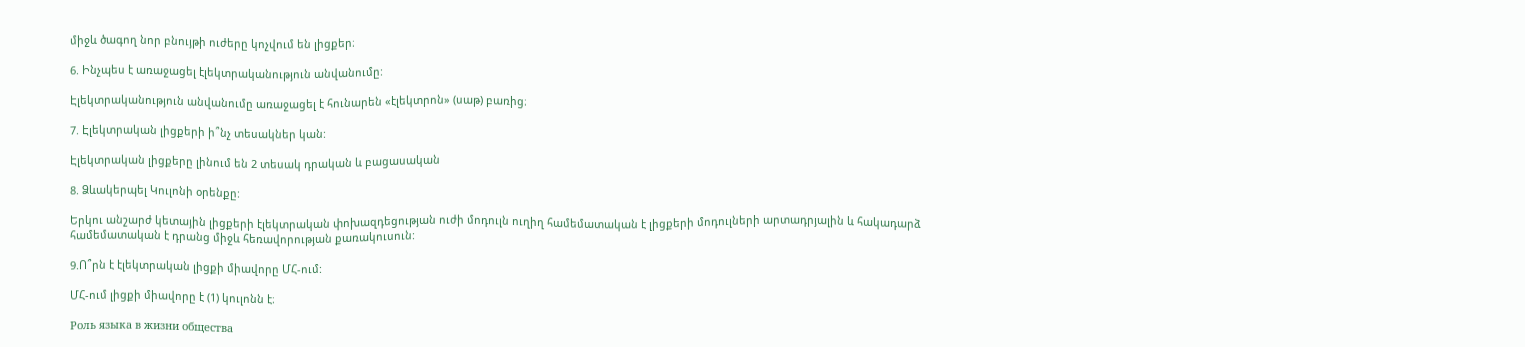միջև ծագող նոր բնույթի ուժերը կոչվում են լիցքեր։

6. Ինչպես է առաջացել էլեկտրականություն անվանումը:

Էլեկտրականություն անվանումը առաջացել է հունարեն «էլեկտրոն» (սաթ) բառից։

7. Էլեկտրական լիցքերի ի՞նչ տեսակներ կան:

Էլեկտրական լիցքերը լինում են 2 տեսակ դրական և բացասական

8. Ձևակերպել Կուլոնի օրենքը:

Երկու անշարժ կետային լիցքերի էլեկտրական փոխազդեցության ուժի մոդուլն ուղիղ համեմատական է լիցքերի մոդուլների արտադրյալին և հակադարձ համեմատական է դրանց միջև հեռավորության քառակուսուն:

9.Ո՞րն է էլեկտրական լիցքի միավորը ՄՀ-ում:

ՄՀ-ում լիցքի միավորը է (1) կուլոնն է։

Роль языка в жизни общества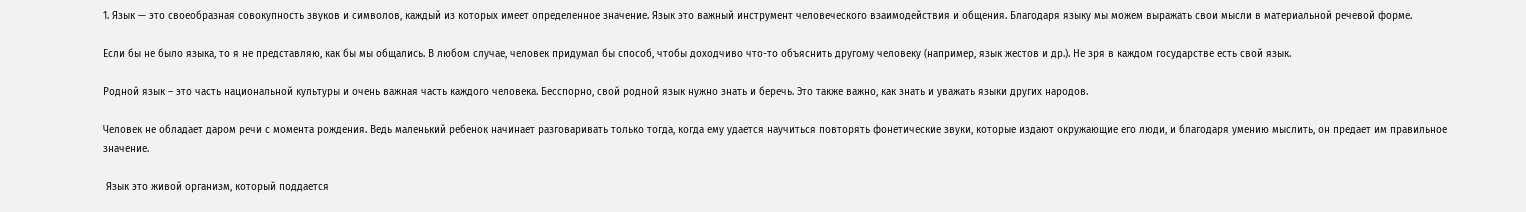1. Язык — это своеобразная совокупность звуков и символов, каждый из которых имеет определенное значение. Язык это важный инструмент человеческого взаимодействия и общения. Благодаря языку мы можем выражать свои мысли в материальной речевой форме.

Если бы не было языка, то я не представляю, как бы мы общались. В любом случае, человек придумал бы способ, чтобы доходчиво что-то объяснить другому человеку (например, язык жестов и др.). Не зря в каждом государстве есть свой язык.

Родной язык – это часть национальной культуры и очень важная часть каждого человека. Бесспорно, свой родной язык нужно знать и беречь. Это также важно, как знать и уважать языки других народов.

Человек не обладает даром речи с момента рождения. Ведь маленький ребенок начинает разговаривать только тогда, когда ему удается научиться повторять фонетические звуки, которые издают окружающие его люди, и благодаря умению мыслить, он предает им правильное значение.

 Язык это живой организм, который поддается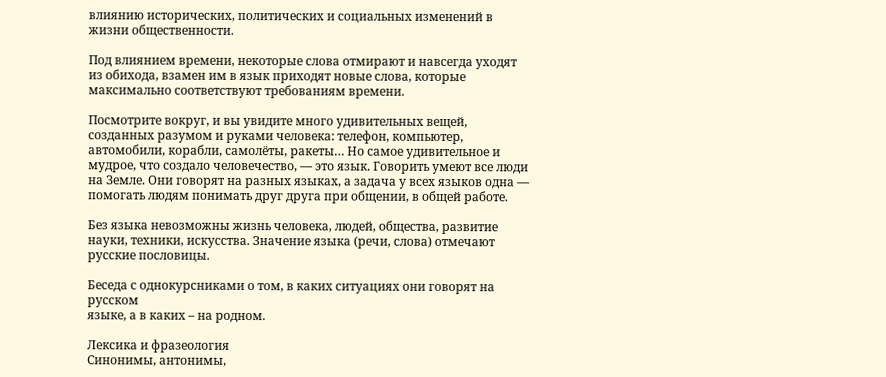влиянию исторических, политических и социальных изменений в жизни общественности.

Под влиянием времени, некоторые слова отмирают и навсегда уходят из обихода, взамен им в язык приходят новые слова, которые максимально соответствуют требованиям времени.

Посмотрите вокруг, и вы увидите много удивительных вещей, созданных разумом и руками человека: телефон, компьютер, автомобили, корабли, самолёты, ракеты… Но самое удивительное и мудрое, что создало человечество, — это язык. Говорить умеют все люди на Земле. Они говорят на разных языках, а задача у всех языков одна — помогать людям понимать друг друга при общении, в общей работе.

Без языка невозможны жизнь человека, людей, общества, развитие науки, техники, искусства. Значение языка (речи, слова) отмечают русские пословицы.

Беседа с однокурсниками о том, в каких ситуациях они говорят на русском
языке, а в каких – на родном.

Лексика и фразеология
Синонимы, антонимы,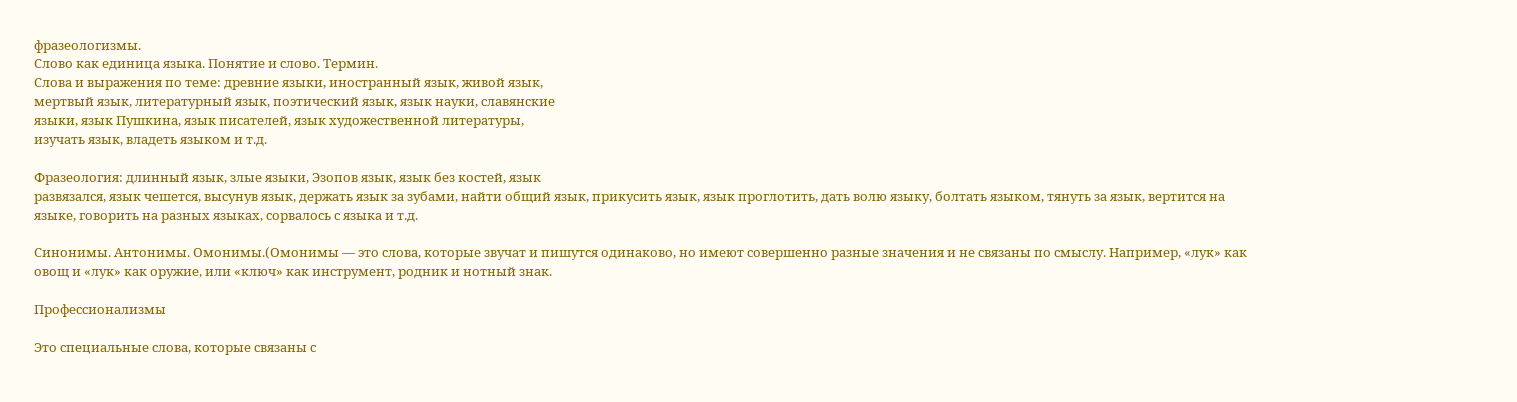фразеологизмы.
Слово как единица языка. Понятие и слово. Термин.
Слова и выражения по теме: древние языки, иностранный язык, живой язык,
мертвый язык, литературный язык, поэтический язык, язык науки, славянские
языки, язык Пушкина, язык писателей, язык художественной литературы,
изучать язык, владеть языком и т.д.

Фразеология: длинный язык, злые языки, Эзопов язык, язык без костей, язык
развязался, язык чешется, высунув язык, держать язык за зубами, найти общий язык, прикусить язык, язык проглотить, дать волю языку, болтать языком, тянуть за язык, вертится на языке, говорить на разных языках, сорвалось с языка и т.д.

Синонимы. Антонимы. Омонимы.(Омонимы — это слова, которые звучат и пишутся одинаково, но имеют совершенно разные значения и не связаны по смыслу. Например, «лук» как овощ и «лук» как оружие, или «ключ» как инструмент, родник и нотный знак.

Профессионализмы

Это специальные слова, которые связаны с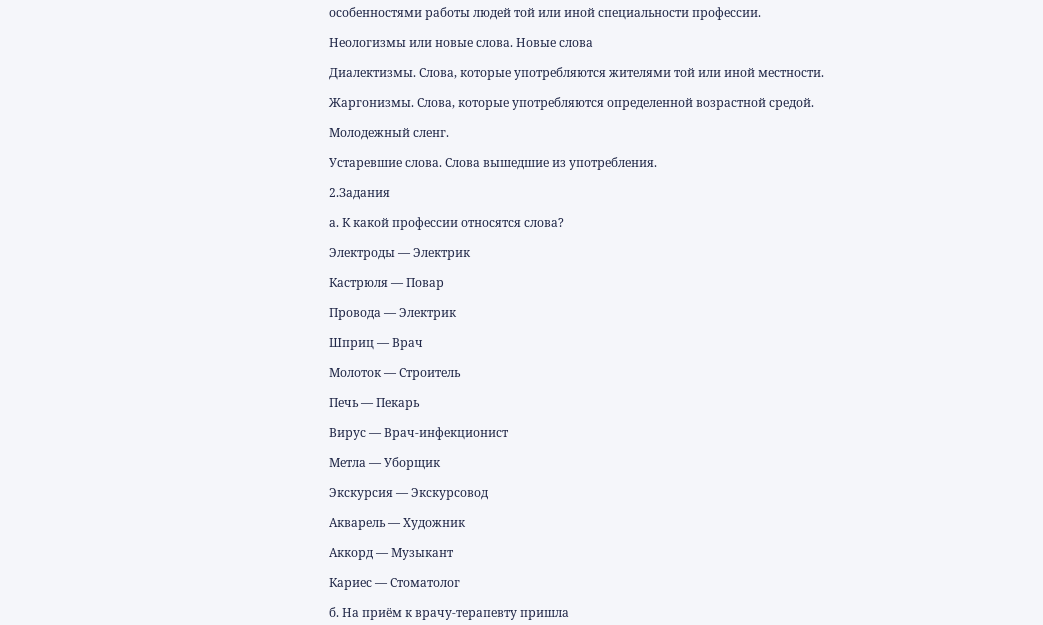особенностями работы людей той или иной специальности профессии.

Неологизмы или новые слова. Новые слова

Диалектизмы. Слова, которые употребляются жителями той или иной местности.

Жаргонизмы. Слова, которые употребляются определенной возрастной средой.

Молодежный сленг.

Устаревшие слова. Слова вышедшие из употребления.

2.Задания

а. К какой профессии относятся слова?

Электроды — Электрик

Кастрюля — Повар

Провода — Электрик

Шприц — Врач

Молоток — Строитель

Печь — Пекарь

Вирус — Врач-инфекционист

Метла — Уборщик

Экскурсия — Экскурсовод

Акварель — Художник

Аккорд — Музыкант

Кариес — Стоматолог

б. На приём к врачу-терапевту пришла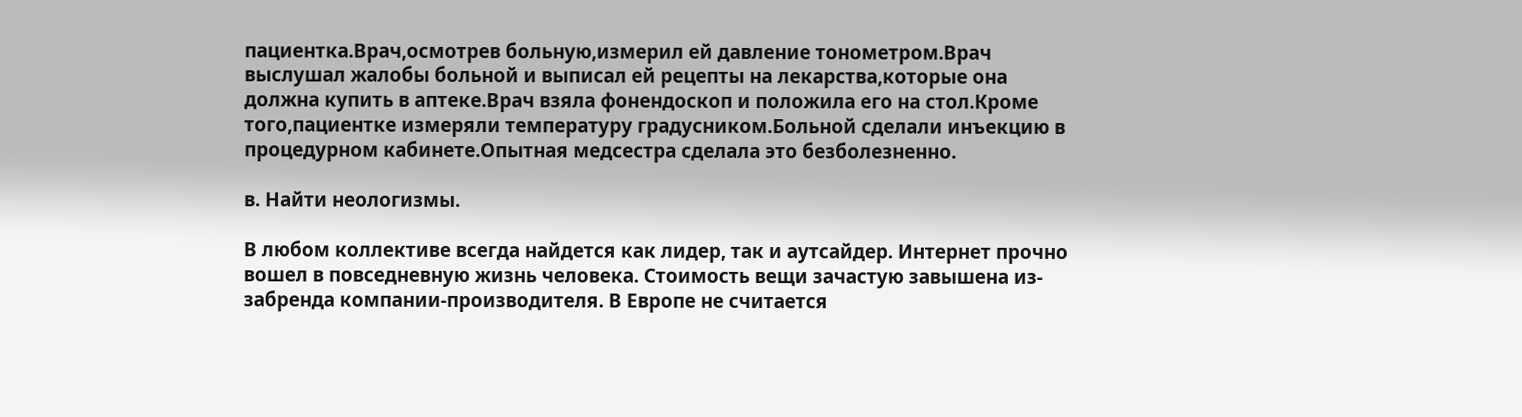пациентка.Врач,осмотрев больную,измерил ей давление тонометром.Врач выслушал жалобы больной и выписал ей рецепты на лекарства,которые она должна купить в аптеке.Врач взяла фонендоскоп и положила его на стол.Кроме того,пациентке измеряли температуру градусником.Больной сделали инъекцию в процедурном кабинете.Опытная медсестра сделала это безболезненно.

в. Найти неологизмы.

В любом коллективе всегда найдется как лидер, так и аутсайдер. Интернет прочно вошел в повседневную жизнь человека. Стоимость вещи зачастую завышена из-забренда компании-производителя. В Европе не считается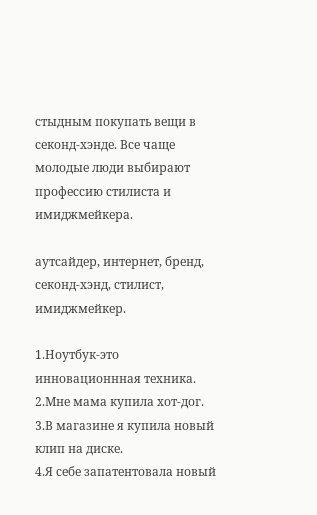стыдным покупать вещи в секонд-хэнде. Все чаще молодые люди выбирают профессию стилиста и имиджмейкера.

аутсайдер, интернет, бренд, секонд-хэнд, стилист, имиджмейкер.

1.Ноутбук-это инновационнная техника.
2.Мне мама купила хот-дог.
3.В магазине я купила новый клип на диске.
4.Я себе запатентовала новый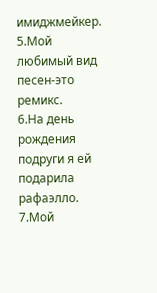имиджмейкер.
5.Мой любимый вид песен-это ремикс.
6.На день рождения подруги я ей подарила рафаэлло.
7.Мой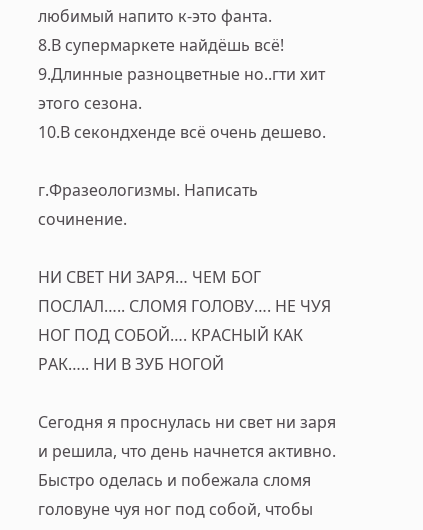любимый напито к-это фанта.
8.В супермаркете найдёшь всё!
9.Длинные разноцветные но..гти хит этого сезона.
10.В секондхенде всё очень дешево.

г.Фразеологизмы. Написать сочинение.

НИ СВЕТ НИ ЗАРЯ… ЧЕМ БОГ ПОСЛАЛ….. СЛОМЯ ГОЛОВУ…. НЕ ЧУЯ НОГ ПОД СОБОЙ…. КРАСНЫЙ КАК РАК….. НИ В ЗУБ НОГОЙ

Сегодня я проснулась ни свет ни заря и решила, что день начнется активно. Быстро оделась и побежала сломя головуне чуя ног под собой, чтобы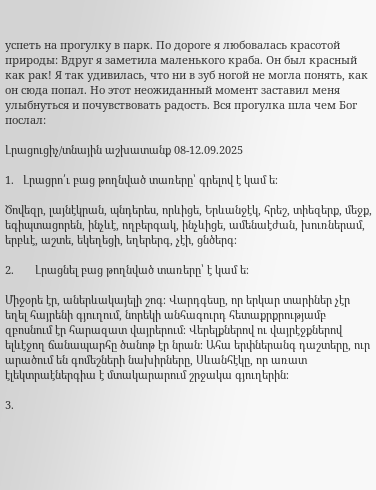успеть на прогулку в парк. По дороге я любовалась красотой природы: Вдруг я заметила маленького краба. Он был красный как рак! Я так удивилась, что ни в зуб ногой не могла понять, как он сюда попал. Но этот неожиданный момент заставил меня улыбнуться и почувствовать радость. Вся прогулка шла чем Бог послал:

Լրացուցիչ/տնային աշխատանք 08-12.09.2025

1.   Լրացրո՛ւ բաց թողնված տառերը՝ գրելով է կամ ե։

Ծովեզր, լայնէկրան, պնդերես, որևիցե, Երևանջէկ, հրեշ, տիեզերք, մեջք, եգիպտացորեն, ինչևէ, ողբերգակ, ինչևիցե, ամենաէժան, խուռներամ, երբևէ, աշտե, եկեղեցի, եղերերգ, չէի, ցնծերգ։

2.       Լրացնել բաց թողնված տառերը՝ է կամ ե։

Միջօրե էր, աներևակայելի շոգ։ Վարդգեսը, որ երկար տարիներ չէր եղել հայրենի գյուղում, նորեկի անհագուրդ հետաքրքրությամբ զբոսնում էր հարազատ վայրերում։ Վերելքներով ու վայրէջքներով  ելևէջող ճանապարհը ծանոթ էր նրան։ Ահա երփներանգ դաշտերը, ուր արածում են գոմեշների նախիրները, Սևանհէկը, որ առատ էլեկտրաէներգիա է մտակարարում շրջակա գյուղերին։

3.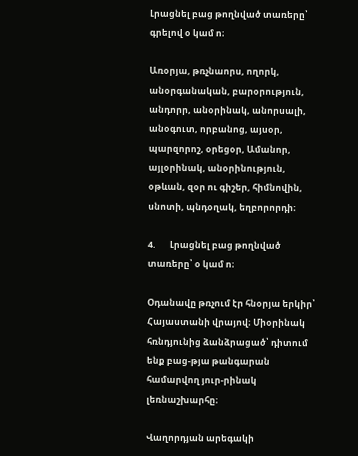Լրացնել բաց թողնված տառերը՝ գրելով օ կամ ո։

Առօրյա, թռչնաորս, ողորկ, անօրգանական, բարօրություն, անդորր, անօրինակ, անորսալի, անօգուտ, որբանոց, այսօր, պարզորոշ, օրեցօր, Ամանոր, այլօրինակ, անօրինություն, օթևան, զօր ու գիշեր, հիմնովին, սնոտի, պնդօղակ, եղբորորդի։

4.       Լրացնել բաց թողնված տառերը՝ օ կամ ո։

Օդանավը թռչում էր հնօրյա երկիր՝ Հայաստանի վրայով։ Միօրինակ հռնդյունից ձանձրացած՝ դիտում ենք բաց-թյա թանգարան համարվող յուր-րինակ լեռնաշխարհը։

Վաղորդյան արեգակի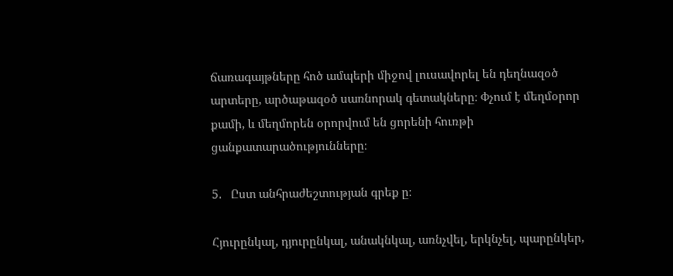ճառագայթները հոծ ամպերի միջով լուսավորել են դեղնազօծ արտերը, արծաթազօծ սառնորակ գետակները։ Փչում է մեղմօրոր քամի, և մեղմորեն օրորվում են ցորենի հուռթի ցանքատարածությունները։

5.   Ըստ անհրաժեշտության գրեք ը։

Հյուրընկալ, դյուրընկալ, անակնկալ, առնչվել, երկնչել, պարընկեր,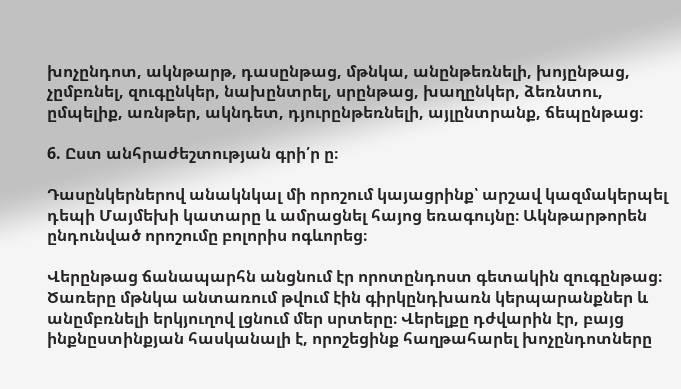խոչընդոտ, ակնթարթ, դասընթաց, մթնկա, անընթեռնելի, խոյընթաց, չըմբռնել, զուգընկեր, նախընտրել, սրընթաց, խաղընկեր, ձեռնտու, ըմպելիք, առնթեր, ակնդետ, դյուրընթեռնելի, այլընտրանք, ճեպընթաց։

6. Ըստ անհրաժեշտության գրի՛ր ը։

Դասընկերներով անակնկալ մի որոշում կայացրինք՝ արշավ կազմակերպել դեպի Մայմեխի կատարը և ամրացնել հայոց եռագույնը։ Ակնթարթորեն ընդունված որոշումը բոլորիս ոգևորեց։

Վերընթաց ճանապարհն անցնում էր որոտընդոստ գետակին զուգընթաց։ Ծառերը մթնկա անտառում թվում էին գիրկընդխառն կերպարանքներ և անըմբռնելի երկյուղով լցնում մեր սրտերը։ Վերելքը դժվարին էր, բայց ինքնըստինքյան հասկանալի է, որոշեցինք հաղթահարել խոչընդոտները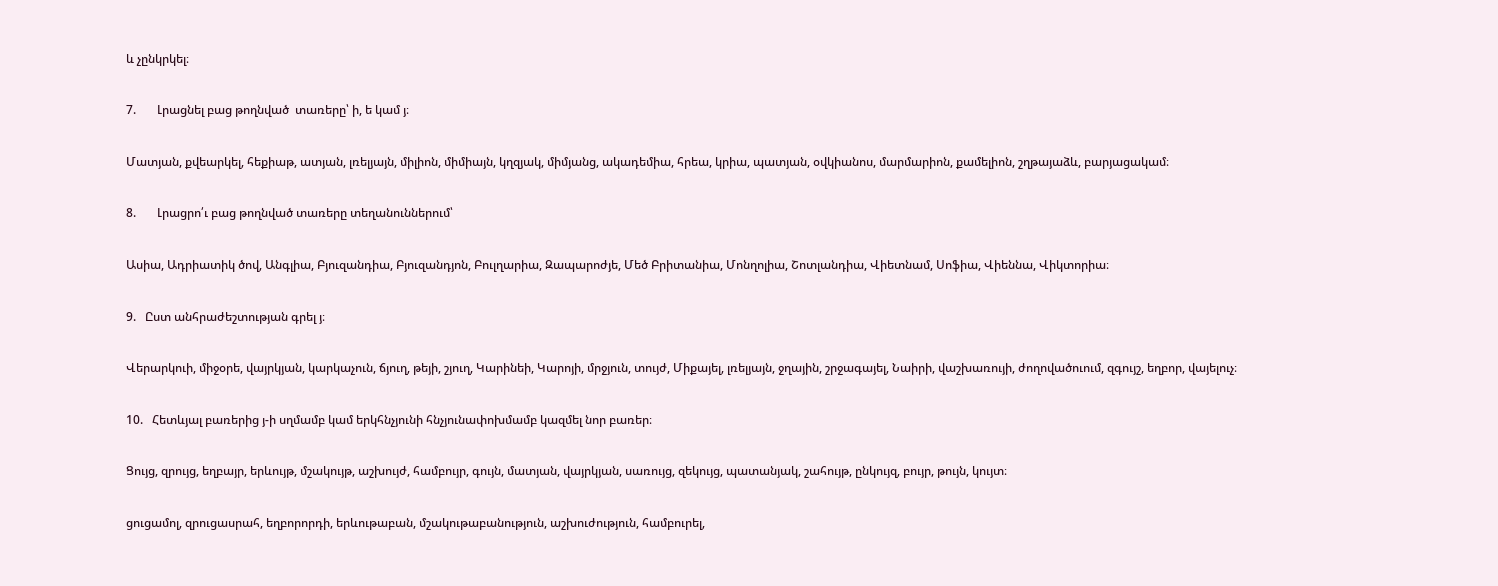և չընկրկել։

7.       Լրացնել բաց թողնված  տառերը՝ ի, ե կամ յ։

Մատյան, քվեարկել, հեքիաթ, ատյան, լռելյայն, միլիոն, միմիայն, կղզյակ, միմյանց, ակադեմիա, հրեա, կրիա, պատյան, օվկիանոս, մարմարիոն, քամելիոն, շղթայաձև, բարյացակամ։

8.       Լրացրո՛ւ բաց թողնված տառերը տեղանուններում՝

Ասիա, Ադրիատիկ ծով, Անգլիա, Բյուզանդիա, Բյուզանդյոն, Բուլղարիա, Զապարոժյե, Մեծ Բրիտանիա, Մոնղոլիա, Շոտլանդիա, Վիետնամ, Սոֆիա, Վիեննա, Վիկտորիա։

9.   Ըստ անհրաժեշտության գրել յ։

Վերարկուի, միջօրե, վայրկյան, կարկաչուն, ճյուղ, թեյի, շյուղ, Կարինեի, Կարոյի, մրջյուն, տույժ, Միքայել, լռելյայն, ջղային, շրջագայել, Նաիրի, վաշխառույի, ժողովածուում, զգույշ, եղբոր, վայելուչ։

10.   Հետևյալ բառերից յ-ի սղմամբ կամ երկհնչյունի հնչյունափոխմամբ կազմել նոր բառեր։

Ցույց, զրույց, եղբայր, երևույթ, մշակույթ, աշխույժ, համբույր, գույն, մատյան, վայրկյան, սառույց, զեկույց, պատանյակ, շահույթ, ընկույզ, բույր, թույն, կույտ։

ցուցամոլ, զրուցասրահ, եղբորորդի, երևութաբան, մշակութաբանություն, աշխուժություն, համբուրել,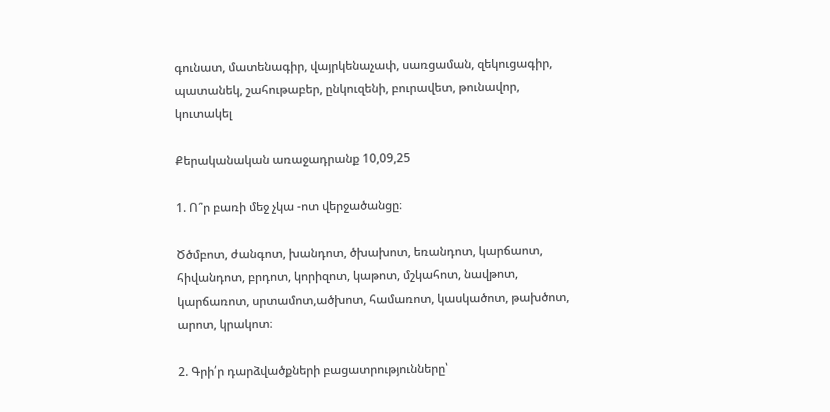գունատ, մատենագիր, վայրկենաչափ, սառցաման, զեկուցագիր, պատանեկ, շահութաբեր, ընկուզենի, բուրավետ, թունավոր, կուտակել

Քերականական առաջադրանք 10,09,25

1. Ո՞ր բառի մեջ չկա -ոտ վերջածանցը։

Ծծմբոտ, ժանգոտ, խանդոտ, ծխախոտ, եռանդոտ, կարճաոտ, հիվանդոտ, բրդոտ, կորիզոտ, կաթոտ, մշկահոտ, նավթոտ, կարճառոտ, սրտամոտ,ածխոտ, համառոտ, կասկածոտ, թախծոտ, արոտ, կրակոտ։

2. Գրի՛ր դարձվածքների բացատրությունները՝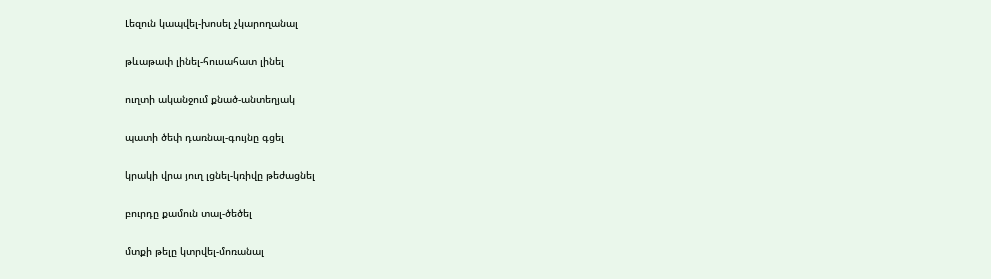Լեզուն կապվել-խոսել չկարողանալ

թևաթափ լինել-հուսահատ լինել

ուղտի ականջում քնած-անտեղյակ

պատի ծեփ դառնալ-գույնը գցել

կրակի վրա յուղ լցնել-կռիվը թեժացնել

բուրդը քամուն տալ-ծեծել

մտքի թելը կտրվել-մոռանալ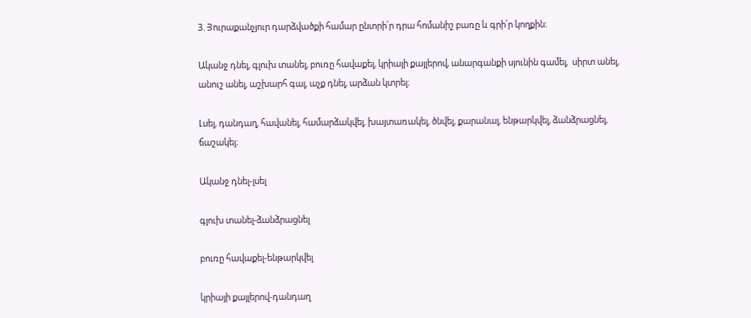3. Յուրաքանչյուր դարձվածքի համար ընտրի՛ր դրա հոմանիշ բառը և գրի՛ր կողքին։

Ականջ դնել, գլուխ տանել, բուռը հավաքել, կրիայի քայլերով, անարգանքի սյունին գամել,  սիրտ անել, անուշ անել, աշխարհ գալ, աչք դնել, արձան կտրել։

Լսել, դանդաղ, հավանել, համարձակվել, խայտառակել, ծնվել, քարանալ, ենթարկվել, ձանձրացնել, ճաշակել։

Ականջ դնել-լսել

գլուխ տանել-ձանձրացնել

բուռը հավաքել-ենթարկվել

կրիայի քայլերով-դանդաղ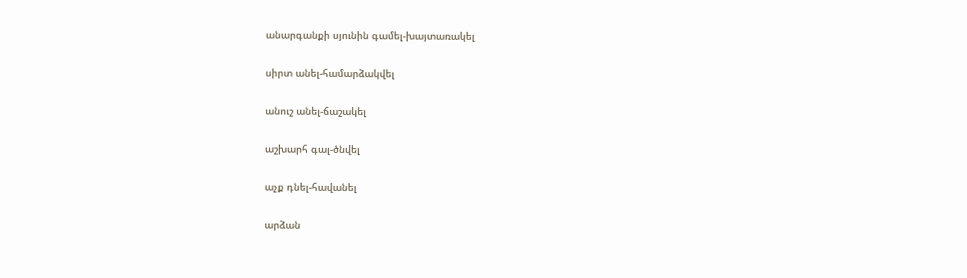անարգանքի սյունին գամել-խայտառակել

սիրտ անել-համարձակվել

անուշ անել-ճաշակել

աշխարհ գալ-ծնվել

աչք դնել-հավանել

արձան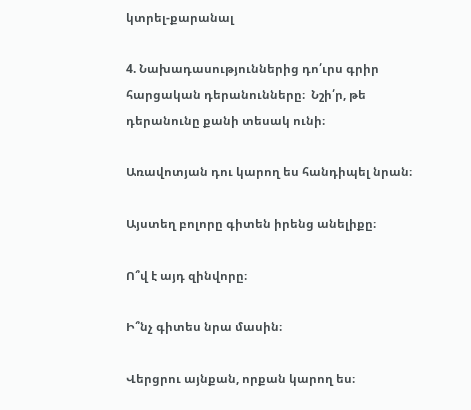կտրել-քարանալ

4. Նախադասություններից դո՛ւրս գրիր հարցական դերանունները։  Նշի՛ր, թե դերանունը քանի տեսակ ունի։

Առավոտյան դու կարող ես հանդիպել նրան։

Այստեղ բոլորը գիտեն իրենց անելիքը։

Ո՞վ է այդ զինվորը։

Ի՞նչ գիտես նրա մասին։

Վերցրու այնքան, որքան կարող ես։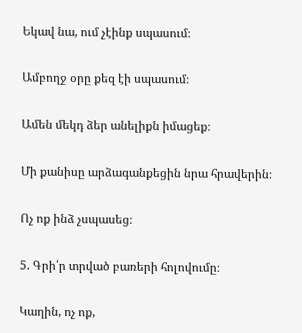Եկավ նա, ում չէինք սպասում։

Ամբողջ օրը քեզ էի սպասում։

Ամեն մեկդ ձեր անելիքն իմացեք։

Մի քանիսը արձագանքեցին նրա հրավերին։

Ոչ ոք ինձ չսպասեց։

5. Գրի՛ր տրված բառերի հոլովումը։

Կաղին, ոչ ոք,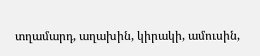տղամարդ, աղախին, կիրակի, ամուսին,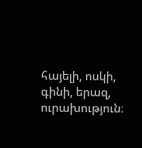հայելի, ոսկի, գինի, երազ, ուրախություն։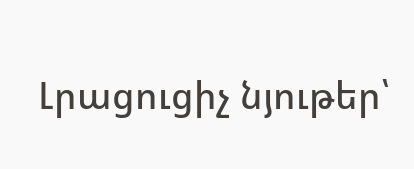Լրացուցիչ նյութեր՝